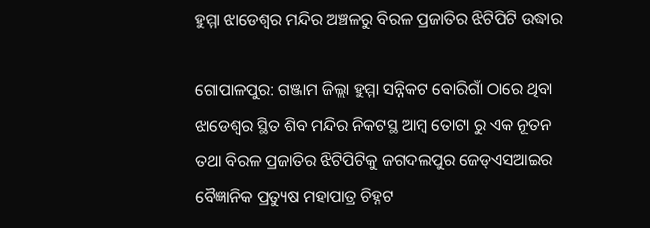ହୁମ୍ମା ଝାଡେଶ୍ବର ମନ୍ଦିର ଅଞ୍ଚଳରୁ ବିରଳ ପ୍ରଜାତିର ଝିଟିପିଟି ଉଦ୍ଧାର

ଗୋପାଳପୁର: ଗଞ୍ଜାମ ଜିଲ୍ଲା ହୁମ୍ମା ସନ୍ନିକଟ ବୋରିଗାଁ ଠାରେ ଥିବା ଝାଡେଶ୍ୱର ସ୍ଥିତ ଶିବ ମନ୍ଦିର ନିକଟସ୍ଥ ଆମ୍ବ ତୋଟା ରୁ ଏକ ନୂତନ ତଥା ବିରଳ ପ୍ରଜାତିର ଝିଟିପିଟିକୁ ଜଗଦଲପୁର ଜେଡ୍‌ଏସଆଇର ବୈଜ୍ଞାନିକ ପ୍ରତ୍ୟୁଷ ମହାପାତ୍ର ଚିହ୍ନଟ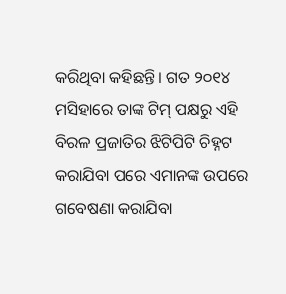କରିଥିବା କହିଛନ୍ତି। ଗତ ୨୦୧୪ ମସିହାରେ ତାଙ୍କ ଟିମ୍ ପକ୍ଷରୁ ଏହି ବିରଳ ପ୍ରଜାତିର ଝିଟିପିଟି ଚିହ୍ନଟ କରାଯିବା ପରେ ଏମାନଙ୍କ ଉପରେ ଗବେଷଣା କରାଯିବା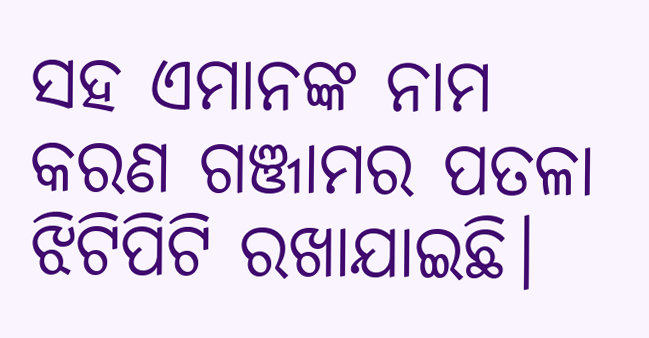ସହ ଏମାନଙ୍କ ନାମ କରଣ ଗଞ୍ଜାମର ପତଳା ଝିଟିପିଟି ରଖାଯାଇଛି।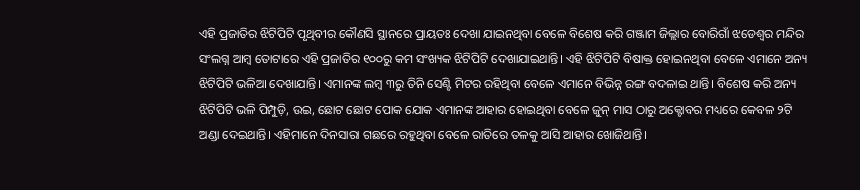ଏହି ପ୍ରଜାତିର ଝିଟିପିଟି ପୃଥିବୀର କୌଣସି ସ୍ଥାନରେ ପ୍ରାୟତଃ ଦେଖା ଯାଇନଥିବା ବେଳେ ବିଶେଷ କରି ଗଞ୍ଜାମ ଜିଲ୍ଲାର ବୋରିଗାଁ ଝଡେଶ୍ୱର ମନ୍ଦିର ସଂଲଗ୍ନ ଆମ୍ବ ତୋଟାରେ ଏହି ପ୍ରଜାତିର ୧୦୦ରୁ କମ ସଂଖ୍ୟକ ଝିଟିପିଟି ଦେଖାଯାଇଥାନ୍ତି। ଏହି ଝିଟିପିଟି ବିଷାକ୍ତ ହୋଇନଥିବା ବେଳେ ଏମାନେ ଅନ୍ୟ ଝିଟିପିଟି ଭଳିଆ ଦେଖାଯାନ୍ତି। ଏମାନଙ୍କ ଲମ୍ବ ୩ରୁ ତିନି ସେଣ୍ଟି ମିଟର ରହିଥିବା ବେଳେ ଏମାନେ ବିଭିନ୍ନ ରଙ୍ଗ ବଦଳାଇ ଥାନ୍ତି। ବିଶେଷ କରି ଅନ୍ୟ ଝିଟିପିଟି ଭଳି ପିମ୍ପୁଡ଼ି, ଉଇ, ଛୋଟ ଛୋଟ ପୋକ ଯୋକ ଏମାନଙ୍କ ଆହାର ହୋଇଥିବା ବେଳେ ଜୁନ୍ ମାସ ଠାରୁ ଅକ୍ଟୋବର ମଧ୍ୟରେ କେବଳ ୨ଟି ଅଣ୍ଡା ଦେଇଥାନ୍ତି। ଏହିମାନେ ଦିନସାରା ଗଛରେ ରହୁଥିବା ବେଳେ ରାତିରେ ତଳକୁ ଆସି ଆହାର ଖୋଜିଥାନ୍ତି।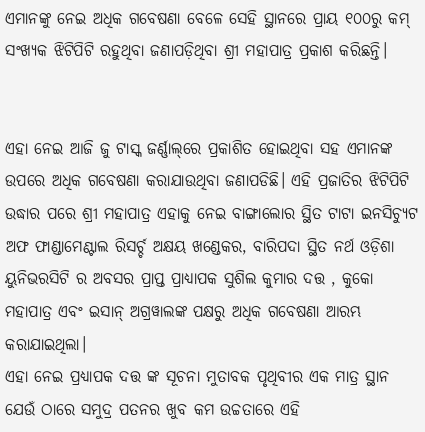ଏମାନଙ୍କୁ ନେଇ ଅଧିକ ଗବେଷଣା ବେଳେ ସେହି ସ୍ଥାନରେ ପ୍ରାୟ ୧୦୦ରୁ କମ୍ ସଂଖ୍ୟକ ଝିଟିପିଟି ରହୁଥିବା ଜଣାପଡ଼ିଥିବା ଶ୍ରୀ ମହାପାତ୍ର ପ୍ରକାଶ କରିଛନ୍ତି।


ଏହା ନେଇ ଆଜି ଜୁ ଟାସ୍କ ଜର୍ଣ୍ଣାଲ୍‌ରେ ପ୍ରକାଶିତ ହୋଇଥିବା ସହ ଏମାନଙ୍କ ଉପରେ ଅଧିକ ଗବେଷଣା କରାଯାଉଥିବା ଜଣାପଡିଛି। ଏହି ପ୍ରଜାତିର ଝିଟିପିଟି ଉଦ୍ଧାର ପରେ ଶ୍ରୀ ମହାପାତ୍ର ଏହାକୁ ନେଇ ବାଙ୍ଗାଲୋର ସ୍ଥିତ ଟାଟା ଇନସିଚ୍ୟୁଟ ଅଫ ଫାଣ୍ଡାମେଣ୍ଟାଲ ରିସର୍ଚ୍ଚ ଅକ୍ଷୟ ଖଣ୍ଡେକର, ବାରିପଦା ସ୍ଥିତ ନର୍ଥ ଓଡ଼ିଶା ୟୁନିଭରସିଟି ର ଅବସର ପ୍ରାପ୍ତ ପ୍ରାଧ୍ୟାପକ ସୁଶିଲ କୁମାର ଦତ୍ତ , କୁକୋ ମହାପାତ୍ର ଏବଂ ଇସାନ୍ ଅଗ୍ରୱାଲଙ୍କ ପକ୍ଷରୁ ଅଧିକ ଗବେଷଣା ଆରମ୍ଭ କରାଯାଇଥିଲା।
ଏହା ନେଇ ପ୍ରଧ୍ୟାପକ ଦତ୍ତ ଙ୍କ ସୂଚନା ମୁତାବକ ପୃଥିବୀର ଏକ ମାତ୍ର ସ୍ଥାନ ଯେଉଁ ଠାରେ ସମୁଦ୍ର ପତନର ଖୁବ କମ ଉଚ୍ଚତାରେ ଏହି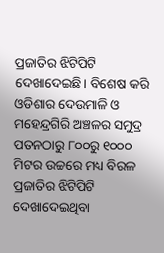ପ୍ରଜାତିର ଝିଟିପିଟି ଦେଖାଦେଇଛି। ବିଶେଷ କରି ଓଡିଶାର ଦେଉମାଳି ଓ ମହେନ୍ଦ୍ରଗିରି ଅଞ୍ଚଳର ସମୁଦ୍ର ପତନଠାରୁ ୮୦୦ରୁ ୧୦୦୦ ମିଟର ଉଚ୍ଚରେ ମଧ୍ୟ ବିରଳ ପ୍ରଜାତିର ଝିଟିପିଟି ଦେଖାଦେଇଥିବା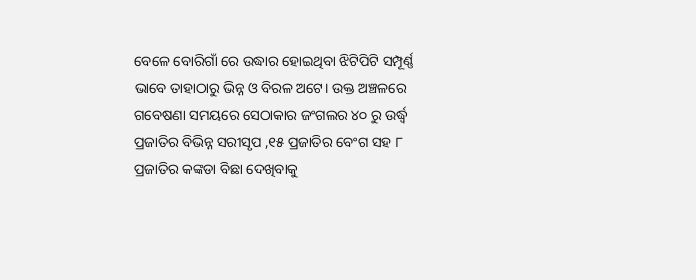ବେଳେ ବୋରିଗାଁ ରେ ଉଦ୍ଧାର ହୋଇଥିବା ଝିଟିପିଟି ସମ୍ପୂର୍ଣ୍ଣ ଭାବେ ତାହାଠାରୁ ଭିନ୍ନ ଓ ବିରଳ ଅଟେ। ଉକ୍ତ ଅଞ୍ଚଳରେ ଗବେଷଣା ସମୟରେ ସେଠାକାର ଜଂଗଲର ୪୦ ରୁ ଉର୍ଦ୍ଧ୍ବ ପ୍ରଜାତିର ବିଭିନ୍ନ ସରୀସୃପ ,୧୫ ପ୍ରଜାତିର ବେଂଗ ସହ ୮ ପ୍ରଜାତିର କଙ୍କଡା ବିଛା ଦେଖିବାକୁ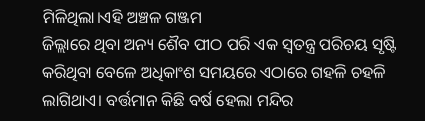ମିଳିଥିଲା।ଏହି ଅଞ୍ଚଳ ଗଞ୍ଜମ
ଜିଲ୍ଲାରେ ଥିବା ଅନ୍ୟ ଶୈବ ପୀଠ ପରି ଏକ ସ୍ବତନ୍ତ୍ର ପରିଚୟ ସୃଷ୍ଟି କରିଥିବା ବେଳେ ଅଧିକାଂଶ ସମୟରେ ଏଠାରେ ଗହଳି ଚହଳି ଲାଗିଥାଏ। ବର୍ତ୍ତମାନ କିଛି ବର୍ଷ ହେଲା ମନ୍ଦିର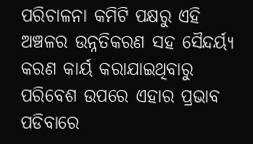ପରିଚାଳନା କମିଟି ପକ୍ଷରୁ ଏହି ଅଞ୍ଚଳର ଉନ୍ନତିକରଣ ସହ ସୈନ୍ଦର୍ୟ୍ୟ କରଣ କାର୍ୟ କରାଯାଇଥିବାରୁ ପରିବେଶ ଉପରେ ଏହାର ପ୍ରଭାବ ପଡିବାରେ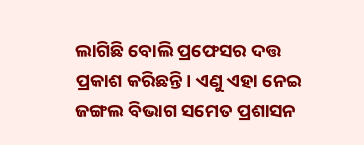ଲାଗିଛି ବୋଲି ପ୍ରଫେସର ଦତ୍ତ ପ୍ରକାଶ କରିଛନ୍ତି। ଏଣୁ ଏହା ନେଇ ଜଙ୍ଗଲ ବିଭାଗ ସମେତ ପ୍ରଶାସନ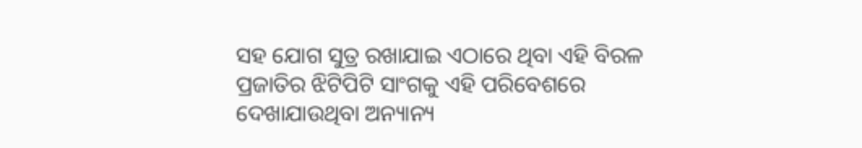ସହ ଯୋଗ ସୁତ୍ର ରଖାଯାଇ ଏଠାରେ ଥିବା ଏହି ବିରଳ ପ୍ରଜାତିର ଝିଟିପିଟି ସାଂଗକୁ ଏହି ପରିବେଶରେ ଦେଖାଯାଉଥିବା ଅନ୍ୟାନ୍ୟ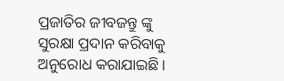ପ୍ରଜାତିର ଜୀବଜନ୍ତୁ ଙ୍କୁ ସୁରକ୍ଷା ପ୍ରଦାନ କରିବାକୁ ଅନୁରୋଧ କରାଯାଇଛି।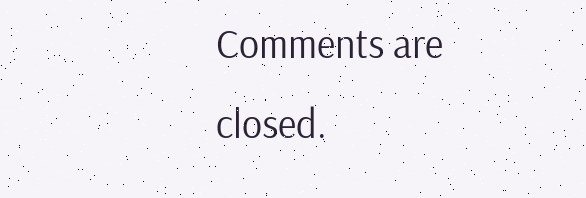Comments are closed.